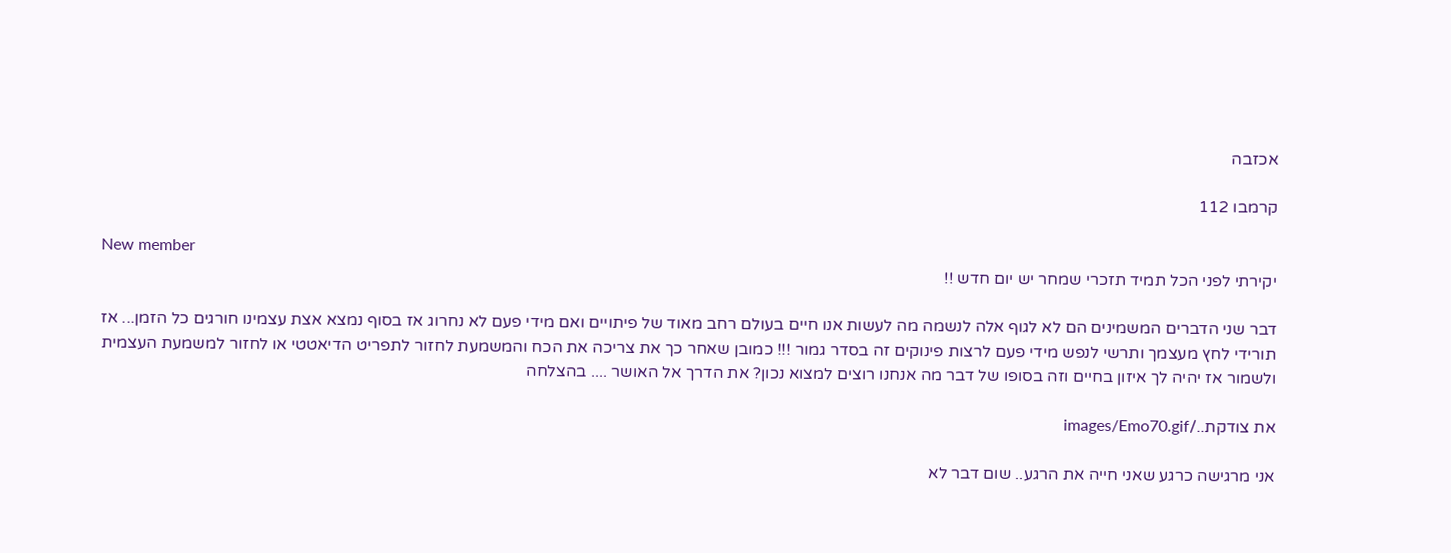אכזבה

קרמבו 112

New member
יקירתי לפני הכל תמיד תזכרי שמחר יש יום חדש !!

דבר שני הדברים המשמינים הם לא לגוף אלה לנשמה מה לעשות אנו חיים בעולם רחב מאוד של פיתויים ואם מידי פעם לא נחרוג אז בסוף נמצא אצת עצמינו חורגים כל הזמן... אז תורידי לחץ מעצמך ותרשי לנפש מידי פעם לרצות פינוקים זה בסדר גמור !!! כמובן שאחר כך את צריכה את הכח והמשמעת לחזור לתפריט הדיאטטי או לחזור למשמעת העצמית ולשמור אז יהיה לך איזון בחיים וזה בסופו של דבר מה אנחנו רוצים למצוא נכון? את הדרך אל האושר .... בהצלחה

את צודקת../images/Emo70.gif

אני מרגישה כרגע שאני חייה את הרגע.. שום דבר לא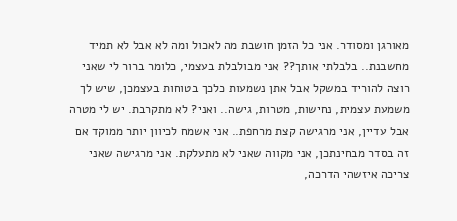מאורגן ומסודר. אני כל הזמן חושבת מה לאכול ומה לא אבל לא תמיד מחשבנת.. בלבלתי אותך?? אני מבולבלת בעצמי, כלומר ברור לי שאני רוצה להוריד במשקל אבל אתן נשמעות כלכך בטוחות בעצמכן, שיש לך משמעת עצמית, נחישות, מטרות, גישה.. ואני? לא מתקרבת. יש לי מטרה אבל עדיין, אני מרגישה קצת מרחפת.. אני אשמח לכיוון יותר ממוקד אם זה בסדר מבחינתכן, אני מקווה שאני לא מתעלקת. אני מרגישה שאני צריכה איזשהי הדרכה,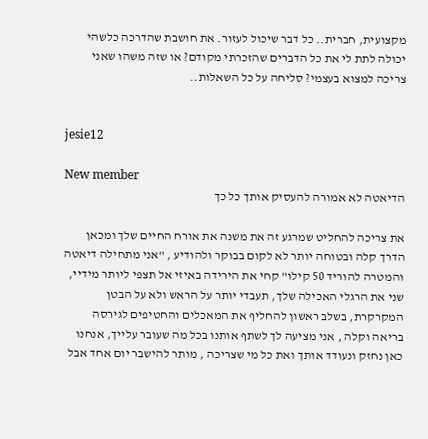מקצועית, חברית.. כל דבר שיכול לעזור. את חושבת שהדרכה כלשהי יכולה לתת לי את כל הדברים שהזכרתי מקודם? או שזה משהו שאני צריכה למצוא בעצמי? סליחה על כל השאלות..


jesie12

New member
הדיאטה לא אמורה להעסיק אותך כל כך

את צריכה להחליט שמרגע זה את משנה את אורח החיים שלך ומכאן הדרך קלה ובטוחה יותר לא לקום בבוקר ולהודיע , "אני מתחילה דיאטה והמטרה להוריד 50 קילו" קחי את הירידה באיזי אל תצפי ליותר מידיי, שני את הרגלי האכילה שלך, תעבדי יותר על הראש ולא על הבטן המקרקרת, בשלב ראשון להחליף את המאכלים והחטיפים לגירסה בריאה וקלה , אני מציעה לך לשתף אותנו בכל מה שעובר עלייך, אנחנו כאן נחזק ונעודד אותך ואת כל מי שצריכה , מותר להישבר יום אחד אבל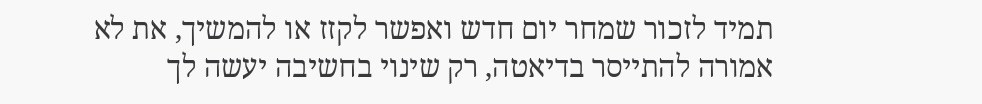תמיד לזכור שמחר יום חדש ואפשר לקזז או להמשיך, את לא אמורה להתייסר בדיאטה, רק שינוי בחשיבה יעשה לך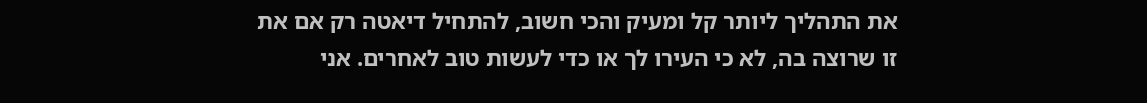את התהליך ליותר קל ומעיק והכי חשוב, להתחיל דיאטה רק אם את זו שרוצה בה, לא כי העירו לך או כדי לעשות טוב לאחרים. אני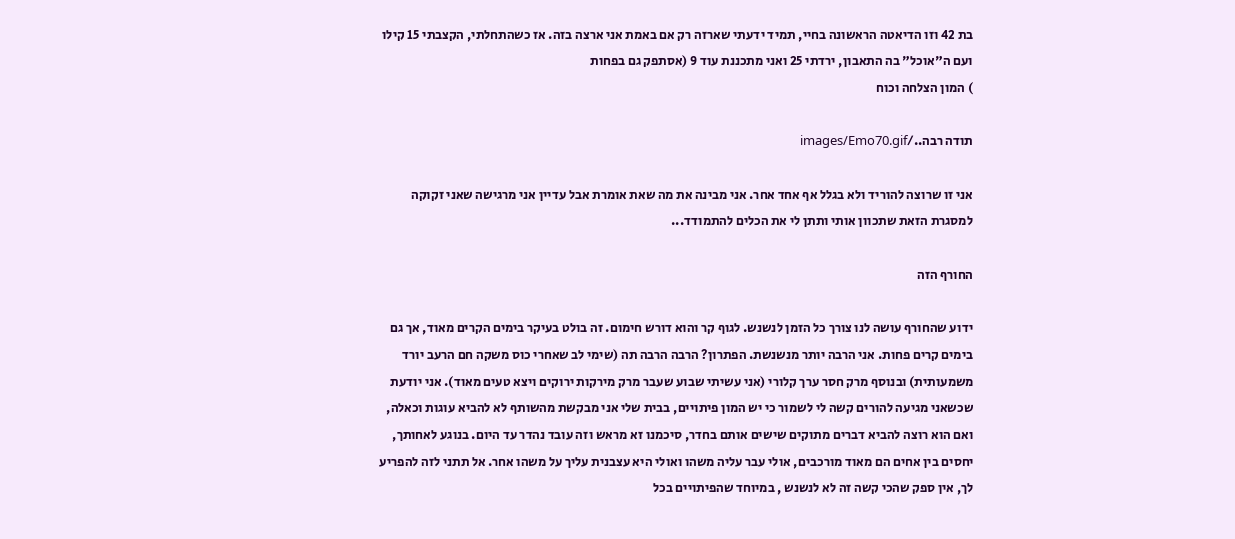בת 42 וזו הדיאטה הראשונה בחיי, תמיד ידעתי שארזה רק אם באמת אני ארצה בזה. אז כשהתחלתי, הקצבתי 15 קילו ועם ה"אוכל" בה התאבון, ירדתי 25 ואני מתכננת עוד 9 (אסתפק גם בפחות
) המון הצלחה וכוח

תודה רבה../images/Emo70.gif

אני זו שרוצה להוריד ולא בגלל אף אחד אחר. אני מבינה את מה שאת אומרת אבל עדיין אני מרגישה שאני זקוקה למסגרת הזאת שתכוון אותי ותתן לי את הכלים להתמודד...

החורף הזה

ידוע שהחורף עושה לנו צורך כל הזמן לנשנש. לגוף קר והוא דורש חימום. זה בולט בעיקר בימים הקרים מאוד, אך גם בימים קרים פחות. אני הרבה יותר מנשנשת. הפתרון? הרבה הרבה תה (שימי לב שאחרי כוס משקה חם הרעב יורד משמעותית) ובנוסף מרק חסר ערך קלורי (אני עשיתי שבוע שעבר מרק מירקות ירוקים ויצא טעים מאוד). אני יודעת שכשאני מגיעה להורים קשה לי לשמור כי יש המון פיתויים, בבית שלי אני מבקשת מהשותף לא להביא עוגות וכאלה, ואם הוא רוצה להביא דברים מתוקים שישים אותם בחדר, סיכמנו זא מראש וזה עובד נהדר עד היום. בנוגע לאחותך, יחסים בין אחים הם מאוד מורכבים, אולי עבר עליה משהו ואולי היא עצבנית עליך על משהו אחר. אל תתני לזה להפריע לך, אין ספק שהכי קשה זה לא לנשנש , במיוחד שהפיתויים בכל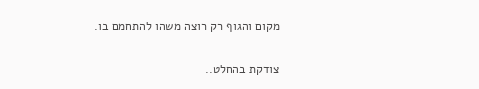מקום והגוף רק רוצה משהו להתחמם בו.

צודקת בהחלט..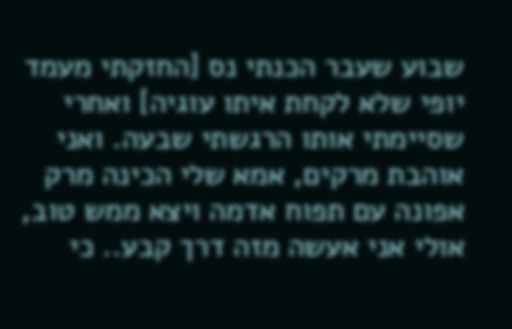שבוע שעבר הכנתי נס [החזקתי מעמד יופי שלא לקחת איתו עוגיה] ואחרי שסיימתי אותו הרגשתי שבעה. ואני אוהבת מרקים, אמא שלי הכינה מרק אפונה עם תפוח אדמה ויצא ממש טוב, אולי אני אעשה מזה דרך קבע.. כי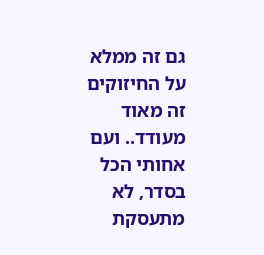גם זה ממלא
על החיזוקים
זה מאוד מעודד.. ועם אחותי הכל בסדר, לא מתעסקת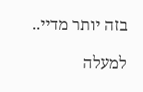בזה יותר מדיי..

למעלה